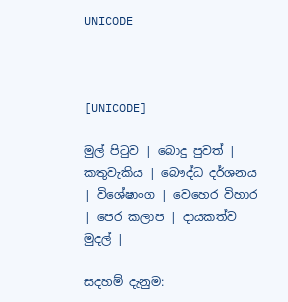UNICODE



[UNICODE]

මුල් පිටුව | බොදු පුවත් | කතුවැකිය | බෞද්ධ දර්ශනය | විශේෂාංග | වෙහෙර විහාර | පෙර කලාප | දායකත්ව මුදල් |

සදහම් දැනුම: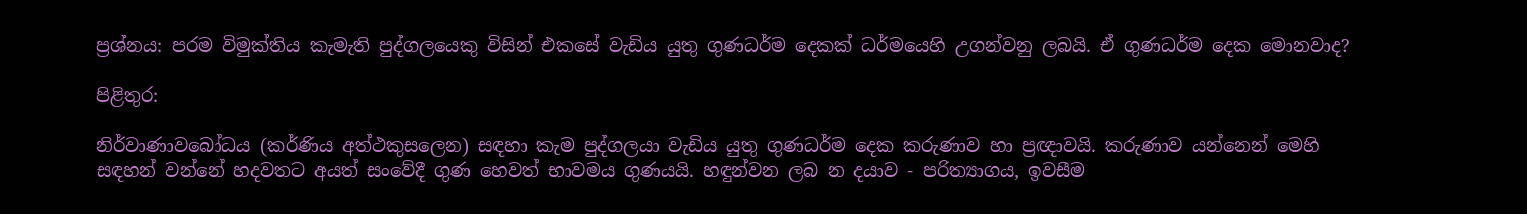ප්‍රශ්නය: පරම විමුක්තිය කැමැති පුද්ගලයෙකු විසින් එකසේ වැඩිය යුතු ගුණධර්ම දෙකක් ධර්මයෙහි උගන්වනු ලබයි. ඒ ගුණධර්ම දෙක මොනවාද?

පිළිතුර:

නිර්වාණාවබෝධය (කර්ණිය අත්ථකුසලෙන) සඳහා කැම පුද්ගලයා වැඩිය යුතු ගුණධර්ම දෙක කරුණාව හා ප්‍රඥාවයි. කරුණාව යන්නෙන් මෙහි සඳහන් වන්නේ හදවතට අයත් සංවේදී ගුණ හෙවත් භාවමය ගුණයයි. හඳුන්වන ලබ න දයාව - පරිත්‍යාගය, ඉවසීම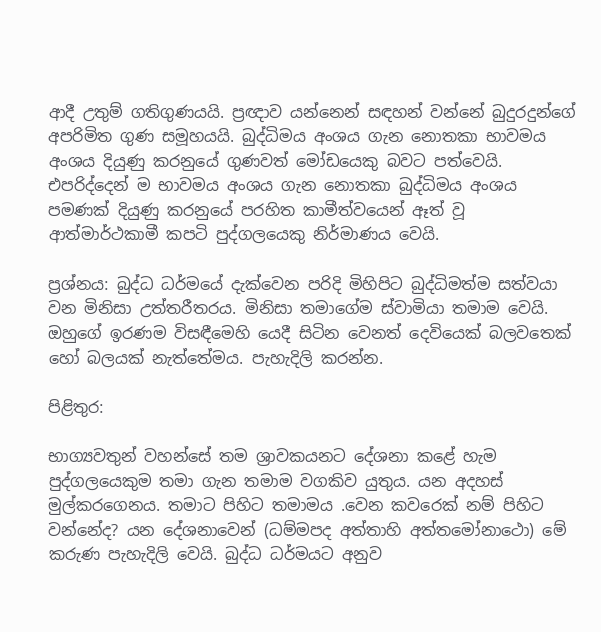ආදී උතුම් ගතිගුණයයි. ප්‍රඥාව යන්නෙන් සඳහන් වන්නේ බුදුරදුන්ගේ අපරිමිත ගුණ සමූහයයි. බුද්ධිමය අංශය ගැන නොතකා භාවමය අංශය දියුණු කරනුයේ ගුණවත් මෝඩයෙකු බවට පත්වෙයි. එපරිද්දෙන් ම භාවමය අංශය ගැන නොතකා බුද්ධිමය අංශය පමණක් දියුණු කරනුයේ පරහිත කාමීත්වයෙන් ඈත් වූ ආත්මාර්ථකාමී කපටි පුද්ගලයෙකු නිර්මාණය වෙයි.

ප්‍රශ්නය: බුද්ධ ධර්මයේ දැක්වෙන පරිදි මිහිපිට බුද්ධිමත්ම සත්වයා වන මිනිසා උත්තරීතරය. මිනිසා තමාගේම ස්වාමියා තමාම වෙයි. ඔහුගේ ඉරණම විසඳීමෙහි යෙදී සිටින වෙනත් දෙවියෙක් බලවතෙක් හෝ බලයක් නැත්තේමය. පැහැදිලි කරන්න.

පිළිතුර:

භාග්‍යවතුන් වහන්සේ තම ශ්‍රාවකයනට දේශනා කළේ හැම පුද්ගලයෙකුම තමා ගැන තමාම වගකිව යුතුය. යන අදහස් මුල්කරගෙනය. තමාට පිහිට තමාමය .වෙන කවරෙක් නම් පිහිට වන්නේද? යන දේශනාවෙන් (ධම්මපද අත්තාහි අත්තමෝනාථො) මේ කරුණ පැහැදිලි වෙයි. බුද්ධ ධර්මයට අනුව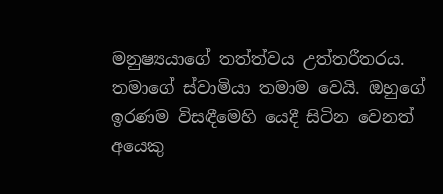මනුෂ්‍යයාගේ තත්ත්වය උත්තරීතරය. තමාගේ ස්වාමියා තමාම වෙයි. ඔහුගේ ඉරණම විසඳීමෙහි යෙදී සිටින වෙනත් අයෙකු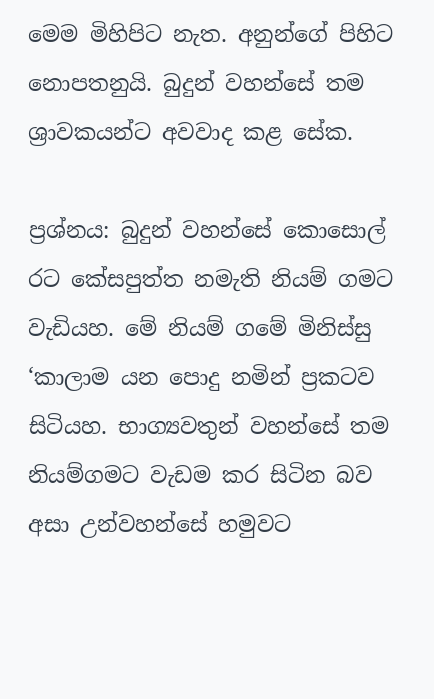මෙම මිහිපිට නැත. අනුන්ගේ පිහිට නොපතනුයි. බුදුන් වහන්සේ තම ශ්‍රාවකයන්ට අවවාද කළ සේක.

ප්‍රශ්නය: බුදුන් වහන්සේ කොසොල් රට කේසපුත්ත නමැති නියම් ගමට වැඩියහ. මේ නියම් ගමේ මිනිස්සු ‘කාලාම යන පොදු නමින් ප්‍රකටව සිටියහ. භාග්‍යවතුන් වහන්සේ තම නියම්ගමට වැඩම කර සිටින බව අසා උන්වහන්සේ හමුවට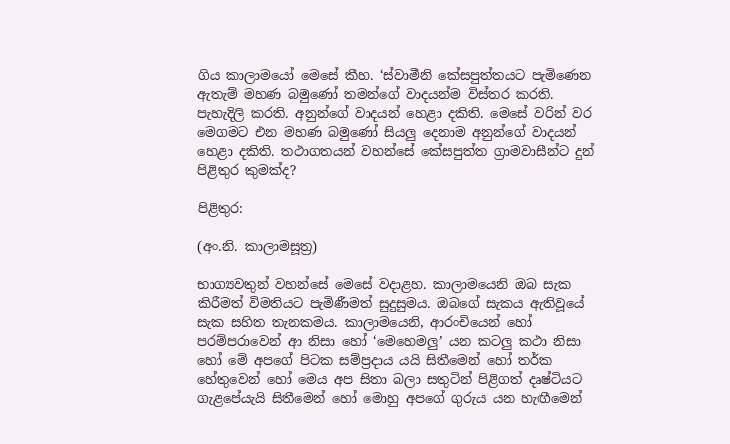ගිය කාලාමයෝ මෙසේ කීහ. ‘ස්වාමීනි කේසපුත්තයට පැමිණෙන ඇතැම් මහණ බමුණෝ තමන්ගේ වාදයන්ම විස්තර කරති. පැහැදිලි කරති. අනුන්ගේ වාදයන් හෙළා දකිති. මෙසේ වරින් වර මෙගමට එන මහණ බමුණෝ සියලු දෙනාම අනුන්ගේ වාදයන් හෙළා දකිති. තථාගතයන් වහන්සේ කේසපුත්ත ග්‍රාමවාසීන්ට දුන් පිළිතුර කුමක්ද?

පිළිතුර:

(අං.නි. කාලාමසූත්‍ර)

භාග්‍යවතුන් වහන්සේ මෙසේ වදාළහ. කාලාමයෙනි ඔබ සැක කිරීමත් විමතියට පැමිණීමත් සුදුසුමය. ඔබගේ සැකය ඇතිවූයේ සැක සහිත තැනකමය. කාලාමයෙනි, ආරංචියෙන් හෝ පරම්පරාවෙන් ආ නිසා හෝ ‘මෙහෙමලු’ යන කටලු කථා නිසා හෝ මේ අපගේ පිටක සම්ප්‍රදාය යයි සිතීමෙන් හෝ තර්ක හේතුවෙන් හෝ මෙය අප සිතා බලා සතුටින් පිළිගත් දෘෂ්ටියට ගැළපේයැයි සිතීමෙන් හෝ මොහු අපගේ ගුරුය යන හැඟීමෙන්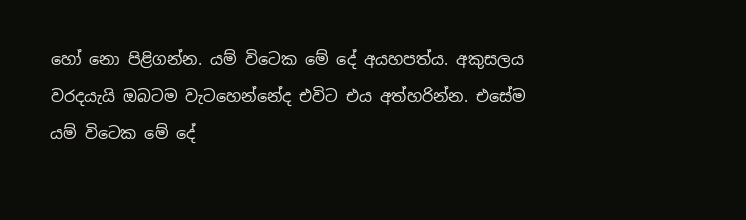හෝ නො පිළිගන්න. යම් විටෙක මේ දේ අයහපත්ය. අකුසලය වරදයැයි ඔබටම වැටහෙන්නේද එවිට එය අත්හරින්න. එසේම යම් විටෙක මේ දේ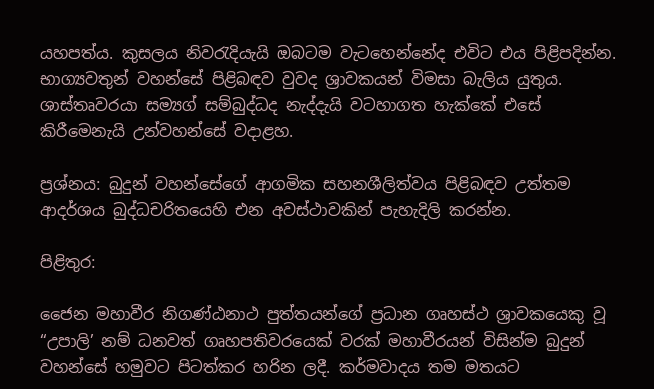යහපත්ය. කුසලය නිවරැදියැයි ඔබටම වැටහෙන්නේද එවිට එය පිළිපදින්න. භාග්‍යවතුන් වහන්සේ පිළිබඳව වුවද ශ්‍රාවකයන් විමසා බැලිය යුතුය. ශාස්තෘවරයා සම්‍යග් සම්බුද්ධද නැද්දැයි වටහාගත හැක්කේ එසේ කිරීමෙනැයි උන්වහන්සේ වදාළහ.

ප්‍රශ්නය: බුදුන් වහන්සේගේ ආගමික සහනශීලිත්වය පිළිබඳව උත්තම ආදර්ශය බුද්ධචරිතයෙහි එන අවස්ථාවකින් පැහැදිලි කරන්න.

පිළිතුර:

ජෛන මහාවීර නිගණ්ඨනාථ පුත්තයන්ගේ ප්‍රධාන ගෘහස්ථ ශ්‍රාවකයෙකු වූ “උපාලි’ නම් ධනවත් ගෘහපතිවරයෙක් වරක් මහාවීරයන් විසින්ම බුදුන් වහන්සේ හමුවට පිටත්කර හරින ලදී. කර්මවාදය තම මතයට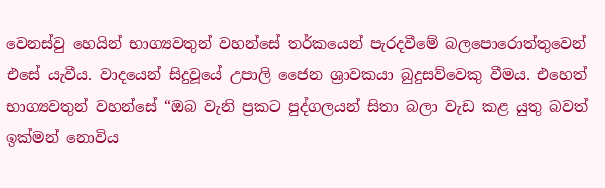වෙනස්වු හෙයින් භාග්‍යවතුන් වහන්සේ තර්කයෙන් පැරදවීමේ බලපොරොත්තුවෙන් එසේ යැවීය. වාදයෙන් සිදුවූයේ උපාලි ජෛන ශ්‍රාවකයා බුදුසව්වෙකු වීමය. එහෙත් භාග්‍යවතුන් වහන්සේ “ඔබ වැනි ප්‍රකට පුද්ගලයන් සිතා බලා වැඩ කළ යුතු බවත් ඉක්මන් නොවිය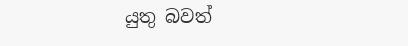යුතු බවත්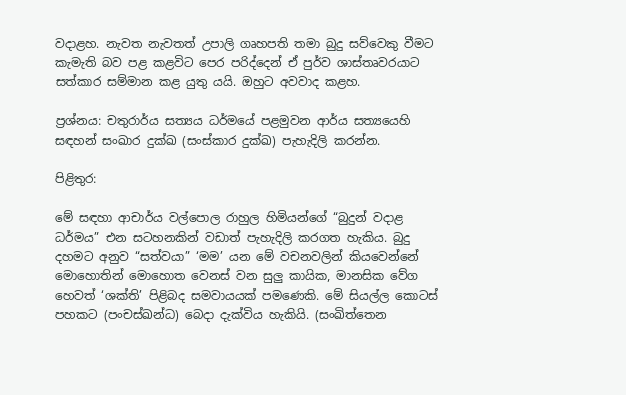වදාළහ. නැවත නැවතත් උපාලි ගෘහපති තමා බුදු සව්වෙකු වීමට කැමැති බව පළ කළවිට පෙර පරිද්දෙන් ඒ පුර්ව ශාස්තෘවරයාට සත්කාර සම්මාන කළ යුතු යයි. ඔහුට අවවාද කළහ.

ප්‍රශ්නය: චතුරාර්ය සත්‍යය ධර්මයේ පළමුවන ආර්ය සත්‍යයෙහි සඳහන් සංඛාර දුක්ඛ (සංස්කාර දුක්ඛ) පැහැදිලි කරන්න.

පිළිතුර:

මේ සඳහා ආචාර්ය වල්පොල රාහුල හිමියන්ගේ “බුදුන් වදාළ ධර්මය” එන සටහනකින් වඩාත් පැහැදිලි කරගත හැකිය. බුදු දහමට අනුව “සත්වයා” ‘මම’ යන මේ වචනවලින් කියවෙන්නේ මොහොතින් මොහොත වෙනස් වන සුලු කායික, මානසික වේග හෙවත් ‘ශක්ති’ පිළිබද සමවායයක් පමණෙකි. මේ සියල්ල කොටස් පහකට (පංචස්ඛන්ධ) බෙදා දැක්විය හැකියි. (සංඛිත්තෙන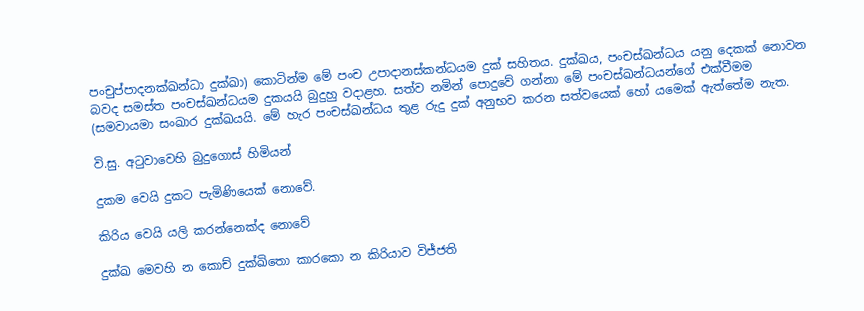පංචුප්පාදනක්ඛන්ධා දුක්ඛා) කොටින්ම මේ පංච උපාදානස්කන්ධයම දුක් සහිතය. දුක්ඛය, පංචස්ඛන්ධය යනු දෙකක් නොවන බවද සමස්ත පංචස්ඛන්ධයම දුකයයි බුදුහු වදාළහ. සත්ව නමින් පොදුවේ ගන්නා මේ පංචස්ඛන්ධයන්ගේ එක්වීමම (සමවායමා සංඛාර දුක්ඛයයි. මේ හැර පංචස්ඛන්ධය තුළ රුදු දුක් අනුභව කරන සත්වයෙක් හෝ යමෙක් ඇත්තේම නැත.

වි.සු. අටුවාවෙහි බුදුගොස් හිමියන්

දුකම වෙයි දුකට පැමිණියෙක් නොවේ.

කිරිය වෙයි යලි කරන්නෙක්ද නොවේ

දුක්ඛ මෙවහි න කොච් දුක්ඛිතො කාරකො න කිරියාව විජ්ජති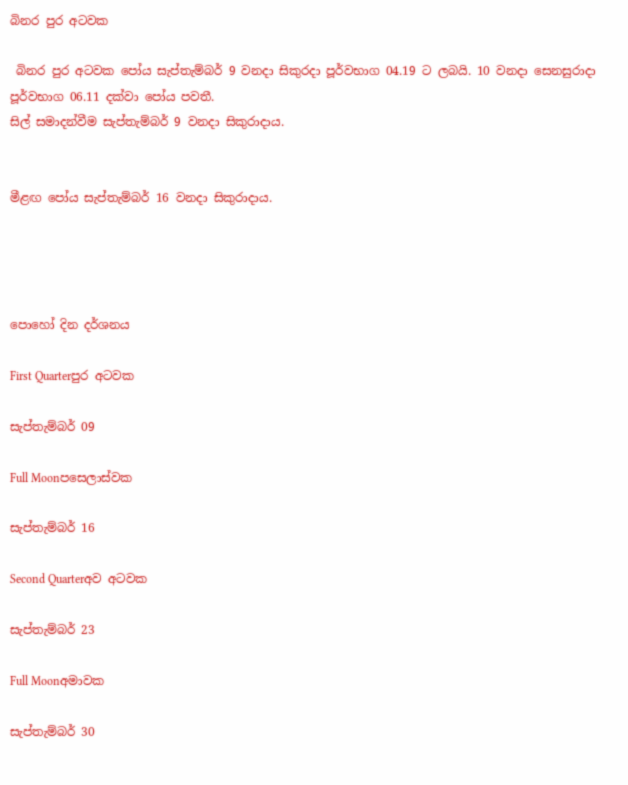බිනර පුර අටවක

 බිනර පුර අටවක පෝය සැප්තැම්බර් 9 වනදා සිකුරදා පූර්වභාග 04.19 ට ලබයි. 10 වනදා සෙනසුරාදා පූර්වභාග 06.11 දක්වා පෝය පවතී.
සිල් සමාදන්වීම සැප්තැම්බර් 9 වනදා සිකුරාදාය.


මීළඟ පෝය සැප්තැම්බර් 16 වනදා සිකුරාදාය.




පොහෝ දින දර්ශනය

First Quarterපුර අටවක

සැප්තැම්බර් 09

Full Moonපසෙලාස්වක

සැප්තැම්බර් 16

Second Quarterඅව අටවක

සැප්තැම්බර් 23

Full Moonඅමාවක

සැප්තැම්බර් 30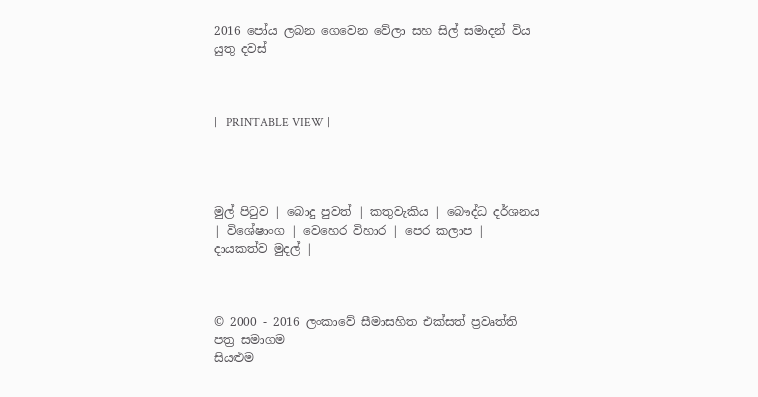2016 පෝය ලබන ගෙවෙන වේලා සහ සිල් සමාදන් විය යුතු දවස්



|   PRINTABLE VIEW |




මුල් පිටුව | බොදු පුවත් | කතුවැකිය | බෞද්ධ දර්ශනය | විශේෂාංග | වෙහෙර විහාර | පෙර කලාප | දායකත්ව මුදල් |



© 2000 - 2016 ලංකාවේ සීමාසහිත එක්සත් ප්‍රවෘත්ති පත්‍ර සමාගම
සියළුම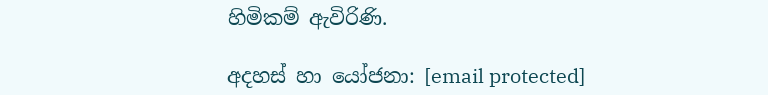හිමිකම් ඇවිරිණි.

අදහස් හා යෝජනා: [email protected]